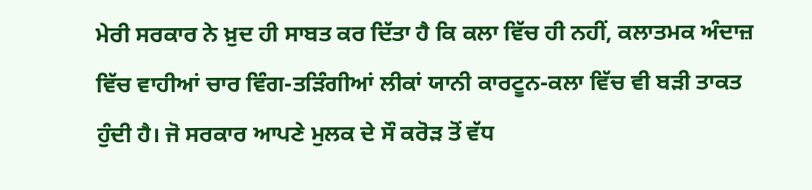ਮੇਰੀ ਸਰਕਾਰ ਨੇ ਖ਼ੁਦ ਹੀ ਸਾਬਤ ਕਰ ਦਿੱਤਾ ਹੈ ਕਿ ਕਲਾ ਵਿੱਚ ਹੀ ਨਹੀਂ, ਕਲਾਤਮਕ ਅੰਦਾਜ਼ ਵਿੱਚ ਵਾਹੀਆਂ ਚਾਰ ਵਿੰਗ-ਤੜਿੰਗੀਆਂ ਲੀਕਾਂ ਯਾਨੀ ਕਾਰਟੂਨ-ਕਲਾ ਵਿੱਚ ਵੀ ਬੜੀ ਤਾਕਤ ਹੁੰਦੀ ਹੈ। ਜੋ ਸਰਕਾਰ ਆਪਣੇ ਮੁਲਕ ਦੇ ਸੌ ਕਰੋੜ ਤੋਂ ਵੱਧ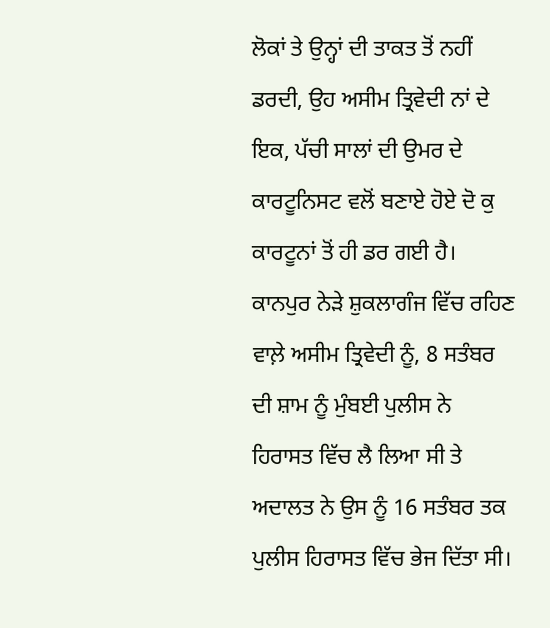ਲੋਕਾਂ ਤੇ ਉਨ੍ਹਾਂ ਦੀ ਤਾਕਤ ਤੋਂ ਨਹੀਂ ਡਰਦੀ, ਉਹ ਅਸੀਮ ਤ੍ਰਿਵੇਦੀ ਨਾਂ ਦੇ ਇਕ, ਪੱਚੀ ਸਾਲਾਂ ਦੀ ਉਮਰ ਦੇ ਕਾਰਟੂਨਿਸਟ ਵਲੋਂ ਬਣਾਏ ਹੋਏ ਦੋ ਕੁ ਕਾਰਟੂਨਾਂ ਤੋਂ ਹੀ ਡਰ ਗਈ ਹੈ।
ਕਾਨਪੁਰ ਨੇੜੇ ਸ਼ੁਕਲਾਗੰਜ ਵਿੱਚ ਰਹਿਣ ਵਾਲ਼ੇ ਅਸੀਮ ਤ੍ਰਿਵੇਦੀ ਨੂੰ, 8 ਸਤੰਬਰ ਦੀ ਸ਼ਾਮ ਨੂੰ ਮੁੰਬਈ ਪੁਲੀਸ ਨੇ ਹਿਰਾਸਤ ਵਿੱਚ ਲੈ ਲਿਆ ਸੀ ਤੇ ਅਦਾਲਤ ਨੇ ਉਸ ਨੂੰ 16 ਸਤੰਬਰ ਤਕ ਪੁਲੀਸ ਹਿਰਾਸਤ ਵਿੱਚ ਭੇਜ ਦਿੱਤਾ ਸੀ।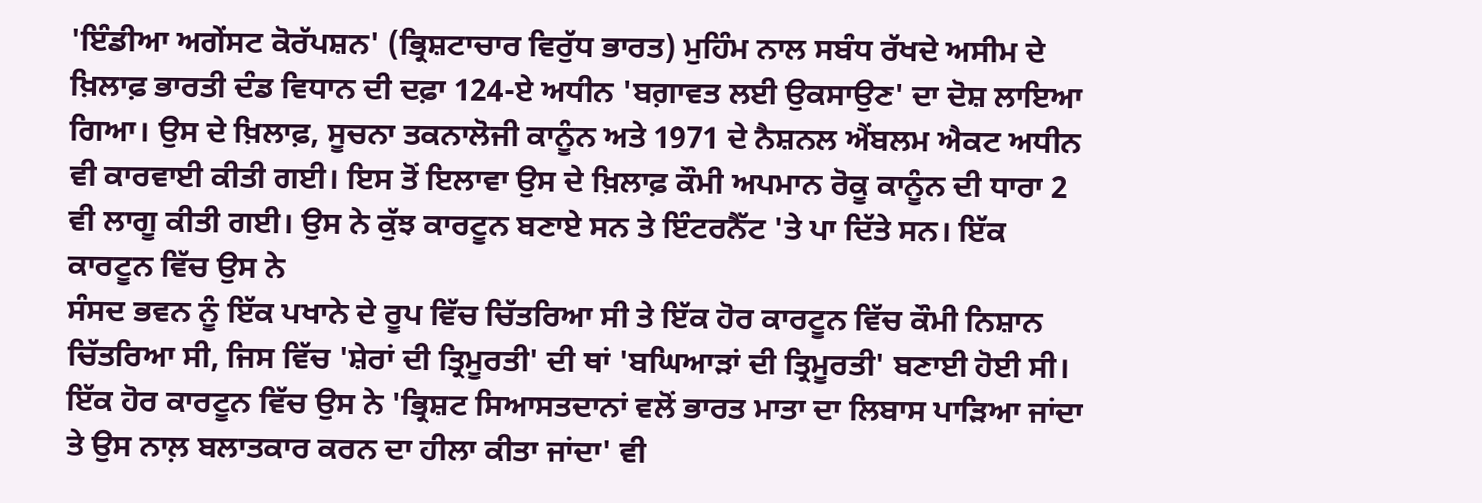'ਇੰਡੀਆ ਅਗੇਂਸਟ ਕੋਰੱਪਸ਼ਨ' (ਭ੍ਰਿਸ਼ਟਾਚਾਰ ਵਿਰੁੱਧ ਭਾਰਤ) ਮੁਹਿੰਮ ਨਾਲ ਸਬੰਧ ਰੱਖਦੇ ਅਸੀਮ ਦੇ ਖ਼ਿਲਾਫ਼ ਭਾਰਤੀ ਦੰਡ ਵਿਧਾਨ ਦੀ ਦਫ਼ਾ 124-ਏ ਅਧੀਨ 'ਬਗ਼ਾਵਤ ਲਈ ਉਕਸਾਉਣ' ਦਾ ਦੋਸ਼ ਲਾਇਆ ਗਿਆ। ਉਸ ਦੇ ਖ਼ਿਲਾਫ਼, ਸੂਚਨਾ ਤਕਨਾਲੋਜੀ ਕਾਨੂੰਨ ਅਤੇ 1971 ਦੇ ਨੈਸ਼ਨਲ ਐਂਬਲਮ ਐਕਟ ਅਧੀਨ ਵੀ ਕਾਰਵਾਈ ਕੀਤੀ ਗਈ। ਇਸ ਤੋਂ ਇਲਾਵਾ ਉਸ ਦੇ ਖ਼ਿਲਾਫ਼ ਕੌਮੀ ਅਪਮਾਨ ਰੋਕੂ ਕਾਨੂੰਨ ਦੀ ਧਾਰਾ 2 ਵੀ ਲਾਗੂ ਕੀਤੀ ਗਈ। ਉਸ ਨੇ ਕੁੱਝ ਕਾਰਟੂਨ ਬਣਾਏ ਸਨ ਤੇ ਇੰਟਰਨੈੱਟ 'ਤੇ ਪਾ ਦਿੱਤੇ ਸਨ। ਇੱਕ ਕਾਰਟੂਨ ਵਿੱਚ ਉਸ ਨੇ
ਸੰਸਦ ਭਵਨ ਨੂੰ ਇੱਕ ਪਖਾਨੇ ਦੇ ਰੂਪ ਵਿੱਚ ਚਿੱਤਰਿਆ ਸੀ ਤੇ ਇੱਕ ਹੋਰ ਕਾਰਟੂਨ ਵਿੱਚ ਕੌਮੀ ਨਿਸ਼ਾਨ ਚਿੱਤਰਿਆ ਸੀ, ਜਿਸ ਵਿੱਚ 'ਸ਼ੇਰਾਂ ਦੀ ਤ੍ਰਿਮੂਰਤੀ' ਦੀ ਥਾਂ 'ਬਘਿਆੜਾਂ ਦੀ ਤ੍ਰਿਮੂਰਤੀ' ਬਣਾਈ ਹੋਈ ਸੀ। ਇੱਕ ਹੋਰ ਕਾਰਟੂਨ ਵਿੱਚ ਉਸ ਨੇ 'ਭ੍ਰਿਸ਼ਟ ਸਿਆਸਤਦਾਨਾਂ ਵਲੋਂ ਭਾਰਤ ਮਾਤਾ ਦਾ ਲਿਬਾਸ ਪਾੜਿਆ ਜਾਂਦਾ ਤੇ ਉਸ ਨਾਲ਼ ਬਲਾਤਕਾਰ ਕਰਨ ਦਾ ਹੀਲਾ ਕੀਤਾ ਜਾਂਦਾ' ਵੀ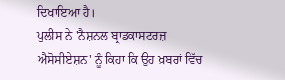ਦਿਖਾਇਆ ਹੈ।
ਪੁਲੀਸ ਨੇ 'ਨੈਸ਼ਨਲ ਬ੍ਰਾਡਕਾਸਟਰਜ਼ ਐਸੋਸੀਏਸ਼ਨ' ਨੂੰ ਕਿਹਾ ਕਿ ਉਹ ਖ਼ਬਰਾਂ ਵਿੱਚ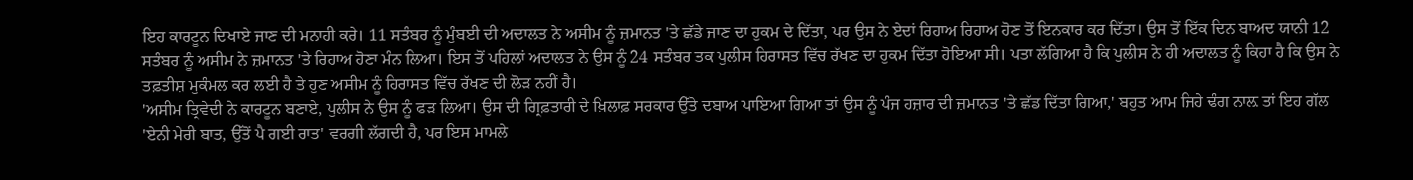ਇਹ ਕਾਰਟੂਨ ਦਿਖਾਏ ਜਾਣ ਦੀ ਮਨਾਹੀ ਕਰੇ। 11 ਸਤੰਬਰ ਨੂੰ ਮੁੰਬਈ ਦੀ ਅਦਾਲਤ ਨੇ ਅਸੀਮ ਨੂੰ ਜ਼ਮਾਨਤ 'ਤੇ ਛੱਡੇ ਜਾਣ ਦਾ ਹੁਕਮ ਦੇ ਦਿੱਤਾ, ਪਰ ਉਸ ਨੇ ਏਦਾਂ ਰਿਹਾਅ ਰਿਹਾਅ ਹੋਣ ਤੋਂ ਇਨਕਾਰ ਕਰ ਦਿੱਤਾ। ਉਸ ਤੋਂ ਇੱਕ ਦਿਨ ਬਾਅਦ ਯਾਨੀ 12 ਸਤੰਬਰ ਨੂੰ ਅਸੀਮ ਨੇ ਜ਼ਮਾਨਤ 'ਤੇ ਰਿਹਾਅ ਹੋਣਾ ਮੰਨ ਲਿਆ। ਇਸ ਤੋਂ ਪਹਿਲਾਂ ਅਦਾਲਤ ਨੇ ਉਸ ਨੂੰ 24 ਸਤੰਬਰ ਤਕ ਪੁਲੀਸ ਹਿਰਾਸਤ ਵਿੱਚ ਰੱਖਣ ਦਾ ਹੁਕਮ ਦਿੱਤਾ ਹੋਇਆ ਸੀ। ਪਤਾ ਲੱਗਿਆ ਹੈ ਕਿ ਪੁਲੀਸ ਨੇ ਹੀ ਅਦਾਲਤ ਨੂੰ ਕਿਹਾ ਹੈ ਕਿ ਉਸ ਨੇ ਤਫ਼ਤੀਸ਼ ਮੁਕੰਮਲ ਕਰ ਲਈ ਹੈ ਤੇ ਹੁਣ ਅਸੀਮ ਨੂੰ ਹਿਰਾਸਤ ਵਿੱਚ ਰੱਖਣ ਦੀ ਲੋੜ ਨਹੀਂ ਹੈ।
'ਅਸੀਮ ਤ੍ਰਿਵੇਦੀ ਨੇ ਕਾਰਟੂਨ ਬਣਾਏ, ਪੁਲੀਸ ਨੇ ਉਸ ਨੂੰ ਫੜ ਲਿਆ। ਉਸ ਦੀ ਗ੍ਰਿਫ਼ਤਾਰੀ ਦੇ ਖ਼ਿਲਾਫ਼ ਸਰਕਾਰ ਉੱਤੇ ਦਬਾਅ ਪਾਇਆ ਗਿਆ ਤਾਂ ਉਸ ਨੂੰ ਪੰਜ ਹਜ਼ਾਰ ਦੀ ਜ਼ਮਾਨਤ 'ਤੇ ਛੱਡ ਦਿੱਤਾ ਗਿਆ,' ਬਹੁਤ ਆਮ ਜਿਹੇ ਢੰਗ ਨਾਲ਼ ਤਾਂ ਇਹ ਗੱਲ 'ਏਨੀ ਮੇਰੀ ਬਾਤ, ਉੱਤੋਂ ਪੈ ਗਈ ਰਾਤ' ਵਰਗੀ ਲੱਗਦੀ ਹੈ, ਪਰ ਇਸ ਮਾਮਲੇ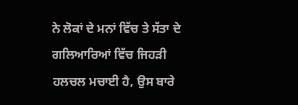ਨੇ ਲੋਕਾਂ ਦੇ ਮਨਾਂ ਵਿੱਚ ਤੇ ਸੱਤਾ ਦੇ ਗਲਿਆਰਿਆਂ ਵਿੱਚ ਜਿਹੜੀ ਹਲਚਲ ਮਚਾਈ ਹੈ, ਉਸ ਬਾਰੇ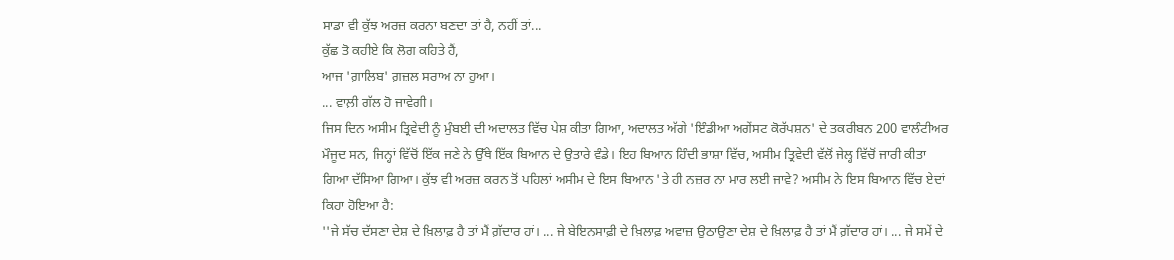ਸਾਡਾ ਵੀ ਕੁੱਝ ਅਰਜ਼ ਕਰਨਾ ਬਣਦਾ ਤਾਂ ਹੈ, ਨਹੀਂ ਤਾਂ...
ਕੁੱਛ ਤੋ ਕਹੀਏ ਕਿ ਲੋਗ ਕਹਿਤੇ ਹੈਂ,
ਆਜ 'ਗ਼ਾਲਿਬ' ਗ਼ਜ਼ਲ ਸਰਾਅ ਨਾ ਹੁਆ।
... ਵਾਲ਼ੀ ਗੱਲ ਹੋ ਜਾਵੇਗੀ।
ਜਿਸ ਦਿਨ ਅਸੀਮ ਤ੍ਰਿਵੇਦੀ ਨੂੰ ਮੁੰਬਈ ਦੀ ਅਦਾਲਤ ਵਿੱਚ ਪੇਸ਼ ਕੀਤਾ ਗਿਆ, ਅਦਾਲਤ ਅੱਗੇ 'ਇੰਡੀਆ ਅਗੇਂਸਟ ਕੋਰੱਪਸ਼ਨ' ਦੇ ਤਕਰੀਬਨ 200 ਵਾਲੰਟੀਅਰ ਮੌਜੂਦ ਸਨ, ਜਿਨ੍ਹਾਂ ਵਿੱਚੋਂ ਇੱਕ ਜਣੇ ਨੇ ਉੱਥੇ ਇੱਕ ਬਿਆਨ ਦੇ ਉਤਾਰੇ ਵੰਡੇ। ਇਹ ਬਿਆਨ ਹਿੰਦੀ ਭਾਸ਼ਾ ਵਿੱਚ, ਅਸੀਮ ਤ੍ਰਿਵੇਦੀ ਵੱਲੋਂ ਜੇਲ੍ਹ ਵਿੱਚੋਂ ਜਾਰੀ ਕੀਤਾ ਗਿਆ ਦੱਸਿਆ ਗਿਆ। ਕੁੱਝ ਵੀ ਅਰਜ਼ ਕਰਨ ਤੋਂ ਪਹਿਲਾਂ ਅਸੀਮ ਦੇ ਇਸ ਬਿਆਨ 'ਤੇ ਹੀ ਨਜ਼ਰ ਨਾ ਮਾਰ ਲਈ ਜਾਵੇ? ਅਸੀਮ ਨੇ ਇਸ ਬਿਆਨ ਵਿੱਚ ਏਦਾਂ ਕਿਹਾ ਹੋਇਆ ਹੈ:
''ਜੇ ਸੱਚ ਦੱਸਣਾ ਦੇਸ਼ ਦੇ ਖ਼ਿਲਾਫ਼ ਹੈ ਤਾਂ ਮੈਂ ਗ਼ੱਦਾਰ ਹਾਂ। ... ਜੇ ਬੇਇਨਸਾਫ਼ੀ ਦੇ ਖ਼ਿਲਾਫ਼ ਅਵਾਜ਼ ਉਠਾਉਣਾ ਦੇਸ਼ ਦੇ ਖ਼ਿਲਾਫ਼ ਹੈ ਤਾਂ ਮੈਂ ਗ਼ੱਦਾਰ ਹਾਂ। ... ਜੇ ਸਮੇਂ ਦੇ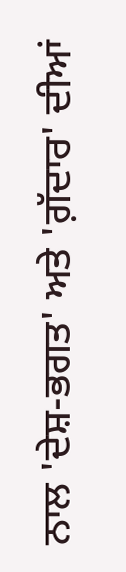ਨਾਲ 'ਦੇਸ਼-ਭਗਤ' ਅਤੇ 'ਗ਼ੱਦਾਰ' ਦੀਆਂ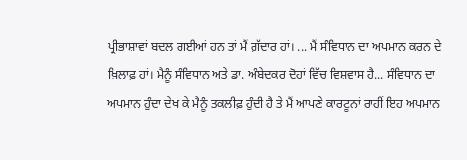ਪ੍ਰੀਭਾਸ਼ਾਵਾਂ ਬਦਲ ਗਈਆਂ ਹਨ ਤਾਂ ਮੈਂ ਗ਼ੱਦਾਰ ਹਾਂ। ... ਮੈਂ ਸੰਵਿਧਾਨ ਦਾ ਅਪਮਾਨ ਕਰਨ ਦੇ ਖ਼ਿਲਾਫ਼ ਹਾਂ। ਮੈਨੂੰ ਸੰਵਿਧਾਨ ਅਤੇ ਡਾ. ਅੰਬੇਦਕਰ ਦੋਹਾਂ ਵਿੱਚ ਵਿਸ਼ਵਾਸ ਹੈ... ਸੰਵਿਧਾਨ ਦਾ ਅਪਮਾਨ ਹੁੰਦਾ ਦੇਖ ਕੇ ਮੈਨੂੰ ਤਕਲੀਫ਼ ਹੁੰਦੀ ਹੈ ਤੇ ਮੈਂ ਆਪਣੇ ਕਾਰਟੂਨਾਂ ਰਾਹੀਂ ਇਹ ਅਪਮਾਨ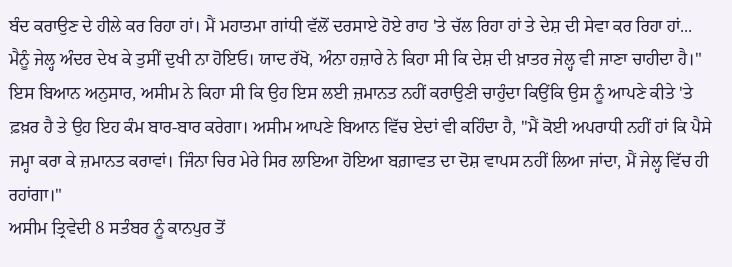ਬੰਦ ਕਰਾਉਣ ਦੇ ਹੀਲੇ ਕਰ ਰਿਹਾ ਹਾਂ। ਮੈਂ ਮਹਾਤਮਾ ਗਾਂਧੀ ਵੱਲੋਂ ਦਰਸਾਏ ਹੋਏ ਰਾਹ 'ਤੇ ਚੱਲ ਰਿਹਾ ਹਾਂ ਤੇ ਦੇਸ਼ ਦੀ ਸੇਵਾ ਕਰ ਰਿਹਾ ਹਾਂ... ਮੈਨੂੰ ਜੇਲ੍ਹ ਅੰਦਰ ਦੇਖ ਕੇ ਤੁਸੀਂ ਦੁਖੀ ਨਾ ਹੋਇਓ। ਯਾਦ ਰੱਖੋ, ਅੰਨਾ ਹਜ਼ਾਰੇ ਨੇ ਕਿਹਾ ਸੀ ਕਿ ਦੇਸ਼ ਦੀ ਖ਼ਾਤਰ ਜੇਲ੍ਹ ਵੀ ਜਾਣਾ ਚਾਹੀਦਾ ਹੈ।" ਇਸ ਬਿਆਨ ਅਨੁਸਾਰ, ਅਸੀਮ ਨੇ ਕਿਹਾ ਸੀ ਕਿ ਉਹ ਇਸ ਲਈ ਜ਼ਮਾਨਤ ਨਹੀਂ ਕਰਾਉਣੀ ਚਾਹੁੰਦਾ ਕਿਉਂਕਿ ਉਸ ਨੂੰ ਆਪਣੇ ਕੀਤੇ 'ਤੇ ਫ਼ਖ਼ਰ ਹੈ ਤੇ ਉਹ ਇਹ ਕੰਮ ਬਾਰ-ਬਾਰ ਕਰੇਗਾ। ਅਸੀਮ ਆਪਣੇ ਬਿਆਨ ਵਿੱਚ ਏਦਾਂ ਵੀ ਕਹਿੰਦਾ ਹੈ, ''ਮੈਂ ਕੋਈ ਅਪਰਾਧੀ ਨਹੀਂ ਹਾਂ ਕਿ ਪੈਸੇ ਜਮ੍ਹਾ ਕਰਾ ਕੇ ਜ਼ਮਾਨਤ ਕਰਾਵਾਂ। ਜਿੰਨਾ ਚਿਰ ਮੇਰੇ ਸਿਰ ਲਾਇਆ ਹੋਇਆ ਬਗ਼ਾਵਤ ਦਾ ਦੋਸ਼ ਵਾਪਸ ਨਹੀਂ ਲਿਆ ਜਾਂਦਾ, ਮੈਂ ਜੇਲ੍ਹ ਵਿੱਚ ਹੀ ਰਹਾਂਗਾ।"
ਅਸੀਮ ਤ੍ਰਿਵੇਦੀ 8 ਸਤੰਬਰ ਨੂੰ ਕਾਨਪੁਰ ਤੋਂ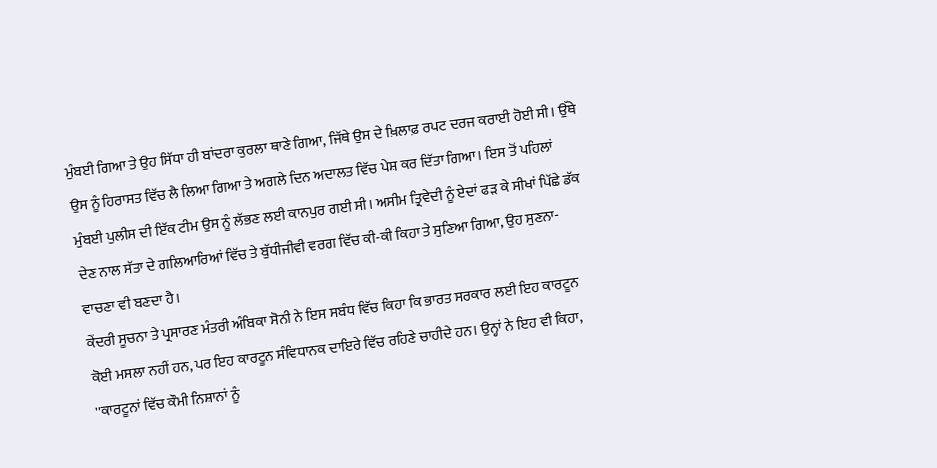ਮੁੰਬਈ ਗਿਆ ਤੇ ਉਹ ਸਿੱਧਾ ਹੀ ਬਾਂਦਰਾ ਕੁਰਲਾ ਥਾਣੇ ਗਿਆ, ਜਿੱਥੇ ਉਸ ਦੇ ਖ਼ਿਲਾਫ਼ ਰਪਟ ਦਰਜ ਕਰਾਈ ਹੋਈ ਸੀ। ਉੱਥੇ ਉਸ ਨੂੰ ਹਿਰਾਸਤ ਵਿੱਚ ਲੈ ਲਿਆ ਗਿਆ ਤੇ ਅਗਲੇ ਦਿਨ ਅਦਾਲਤ ਵਿੱਚ ਪੇਸ਼ ਕਰ ਦਿੱਤਾ ਗਿਆ। ਇਸ ਤੋਂ ਪਹਿਲਾਂ ਮੁੰਬਈ ਪੁਲੀਸ ਦੀ ਇੱਕ ਟੀਮ ਉਸ ਨੂੰ ਲੱਭਣ ਲਈ ਕਾਨਪੁਰ ਗਈ ਸੀ। ਅਸੀਮ ਤ੍ਰਿਵੇਦੀ ਨੂੰ ਏਦਾਂ ਫੜ ਕੇ ਸੀਖਾਂ ਪਿੱਛੇ ਡੱਕ ਦੇਣ ਨਾਲ ਸੱਤਾ ਦੇ ਗਲਿਆਰਿਆਂ ਵਿੱਚ ਤੇ ਬੁੱਧੀਜੀਵੀ ਵਰਗ ਵਿੱਚ ਕੀ-ਕੀ ਕਿਹਾ ਤੇ ਸੁਣਿਆ ਗਿਆ, ਉਹ ਸੁਣਨਾ-ਵਾਚਣਾ ਵੀ ਬਣਦਾ ਹੈ।
ਕੇਂਦਰੀ ਸੂਚਨਾ ਤੇ ਪ੍ਰਸਾਰਣ ਮੰਤਰੀ ਅੰਬਿਕਾ ਸੋਨੀ ਨੇ ਇਸ ਸਬੰਧ ਵਿੱਚ ਕਿਹਾ ਕਿ ਭਾਰਤ ਸਰਕਾਰ ਲਈ ਇਹ ਕਾਰਟੂਨ ਕੋਈ ਮਸਲਾ ਨਹੀਂ ਹਨ, ਪਰ ਇਹ ਕਾਰਟੂਨ ਸੰਵਿਧਾਨਕ ਦਾਇਰੇ ਵਿੱਚ ਰਹਿਣੇ ਚਾਹੀਦੇ ਹਨ। ਉਨ੍ਹਾਂ ਨੇ ਇਹ ਵੀ ਕਿਹਾ, ''ਕਾਰਟੂਨਾਂ ਵਿੱਚ ਕੌਮੀ ਨਿਸ਼ਾਨਾਂ ਨੂੰ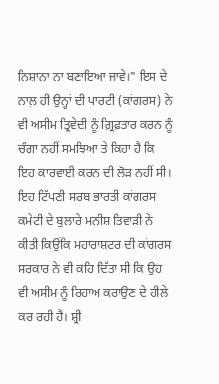ਨਿਸ਼ਾਨਾ ਨਾ ਬਣਾਇਆ ਜਾਵੇ।" ਇਸ ਦੇ ਨਾਲ਼ ਹੀ ਉਨ੍ਹਾਂ ਦੀ ਪਾਰਟੀ (ਕਾਂਗਰਸ) ਨੇ ਵੀ ਅਸੀਮ ਤ੍ਰਿਵੇਦੀ ਨੂੰ ਗ਼੍ਰਿਫ਼ਤਾਰ ਕਰਨ ਨੂੰ ਚੰਗਾ ਨਹੀਂ ਸਮਝਿਆ ਤੇ ਕਿਹਾ ਹੈ ਕਿ ਇਹ ਕਾਰਵਾਈ ਕਰਨ ਦੀ ਲੋੜ ਨਹੀਂ ਸੀ। ਇਹ ਟਿੱਪਣੀ ਸਰਬ ਭਾਰਤੀ ਕਾਂਗਰਸ ਕਮੇਟੀ ਦੇ ਬੁਲਾਰੇ ਮਨੀਸ਼ ਤਿਵਾੜੀ ਨੇ ਕੀਤੀ ਕਿਉਂਕਿ ਮਹਾਰਾਸ਼ਟਰ ਦੀ ਕਾਂਗਰਸ ਸਰਕਾਰ ਨੇ ਵੀ ਕਹਿ ਦਿੱਤਾ ਸੀ ਕਿ ਉਹ ਵੀ ਅਸੀਮ ਨੂੰ ਰਿਹਾਅ ਕਰਾਉਣ ਦੇ ਹੀਲੇ ਕਰ ਰਹੀ ਹੈ। ਸ਼੍ਰੀ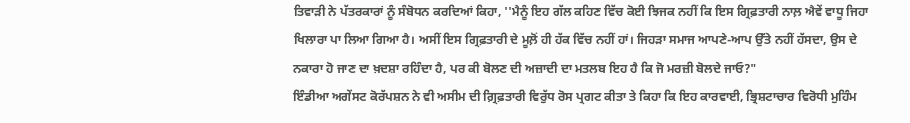ਤਿਵਾੜੀ ਨੇ ਪੱਤਰਕਾਰਾਂ ਨੂੰ ਸੰਬੋਧਨ ਕਰਦਿਆਂ ਕਿਹਾ, ''ਮੈਨੂੰ ਇਹ ਗੱਲ ਕਹਿਣ ਵਿੱਚ ਕੋਈ ਝਿਜਕ ਨਹੀਂ ਕਿ ਇਸ ਗ੍ਰਿਫ਼ਤਾਰੀ ਨਾਲ਼ ਐਵੇਂ ਵਾਧੂ ਜਿਹਾ ਖਿਲਾਰਾ ਪਾ ਲਿਆ ਗਿਆ ਹੈ। ਅਸੀਂ ਇਸ ਗ੍ਰਿਫ਼ਤਾਰੀ ਦੇ ਮੂਲ਼ੋਂ ਹੀ ਹੱਕ ਵਿੱਚ ਨਹੀਂ ਹਾਂ। ਜਿਹੜਾ ਸਮਾਜ ਆਪਣੇ-ਆਪ ਉੱਤੇ ਨਹੀਂ ਹੱਸਦਾ, ਉਸ ਦੇ ਨਕਾਰਾ ਹੋ ਜਾਣ ਦਾ ਖ਼ਦਸ਼ਾ ਰਹਿੰਦਾ ਹੈ, ਪਰ ਕੀ ਬੋਲਣ ਦੀ ਅਜ਼ਾਦੀ ਦਾ ਮਤਲਬ ਇਹ ਹੈ ਕਿ ਜੋ ਮਰਜ਼ੀ ਬੋਲਦੇ ਜਾਓ?"
ਇੰਡੀਆ ਅਗੇਂਸਟ ਕੋਰੱਪਸ਼ਨ ਨੇ ਵੀ ਅਸੀਮ ਦੀ ਗ਼੍ਰਿਫ਼ਤਾਰੀ ਵਿਰੁੱਧ ਰੋਸ ਪ੍ਰਗਟ ਕੀਤਾ ਤੇ ਕਿਹਾ ਕਿ ਇਹ ਕਾਰਵਾਈ, ਭ੍ਰਿਸ਼ਟਾਚਾਰ ਵਿਰੋਧੀ ਮੁਹਿੰਮ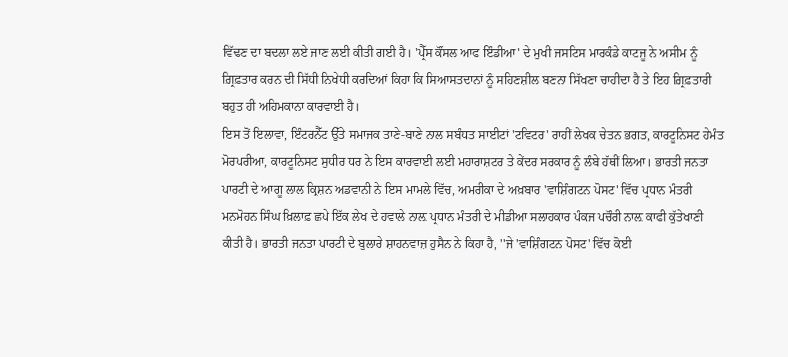ਵਿੱਢਣ ਦਾ ਬਦਲਾ ਲਏ ਜਾਣ ਲਈ ਕੀਤੀ ਗਈ ਹੈ। 'ਪ੍ਰੈੱਸ ਕੌਂਸਲ ਆਫ ਇੰਡੀਆ' ਦੇ ਮੁਖੀ ਜਸਟਿਸ ਮਾਰਕੰਡੇ ਕਾਟਜੂ ਨੇ ਅਸੀਮ ਨੂੰ ਗ਼੍ਰਿਫ਼ਤਾਰ ਕਰਨ ਦੀ ਸਿੱਧੀ ਨਿਖੇਧੀ ਕਰਦਿਆਂ ਕਿਹਾ ਕਿ ਸਿਆਸਤਦਾਨਾਂ ਨੂੰ ਸਹਿਣਸ਼ੀਲ ਬਣਨਾ ਸਿੱਖਣਾ ਚਾਹੀਦਾ ਹੈ ਤੇ ਇਹ ਗ਼੍ਰਿਫ਼ਤਾਰੀ ਬਹੁਤ ਹੀ ਅਹਿਮਕਾਨਾ ਕਾਰਵਾਈ ਹੈ।
ਇਸ ਤੋਂ ਇਲਾਵਾ, ਇੰਟਰਨੈੱਟ ਉੱਤੇ ਸਮਾਜਕ ਤਾਣੇ-ਬਾਣੇ ਨਾਲ ਸਬੰਧਤ ਸਾਈਟਾਂ 'ਟਵਿਟਰ' ਰਾਹੀਂ ਲੇਖਕ ਚੇਤਨ ਭਗਤ, ਕਾਰਟੂਨਿਸਟ ਹੇਮੰਤ ਮੋਰਪਰੀਆ, ਕਾਰਟੂਨਿਸਟ ਸੁਧੀਰ ਧਰ ਨੇ ਇਸ ਕਾਰਵਾਈ ਲਈ ਮਹਾਰਾਸ਼ਟਰ ਤੇ ਕੇਂਦਰ ਸਰਕਾਰ ਨੂੰ ਲੰਬੇ ਹੱਥੀਂ ਲਿਆ। ਭਾਰਤੀ ਜਨਤਾ ਪਾਰਟੀ ਦੇ ਆਗੂ ਲਾਲ ਕ੍ਰਿਸ਼ਨ ਅਡਵਾਨੀ ਨੇ ਇਸ ਮਾਮਲੇ ਵਿੱਚ, ਅਮਰੀਕਾ ਦੇ ਅਖ਼ਬਾਰ 'ਵਾਸ਼ਿੰਗਟਨ ਪੋਸਟ' ਵਿੱਚ ਪ੍ਰਧਾਨ ਮੰਤਰੀ ਮਨਮੋਹਨ ਸਿੰਘ ਖ਼ਿਲਾਫ਼ ਛਪੇ ਇੱਕ ਲੇਖ ਦੇ ਹਵਾਲੇ ਨਾਲ਼ ਪ੍ਰਧਾਨ ਮੰਤਰੀ ਦੇ ਮੀਡੀਆ ਸਲਾਹਕਾਰ ਪੰਕਜ ਪਚੌਰੀ ਨਾਲ਼ ਕਾਫੀ ਕੁੱਤੇਖਾਣੀ ਕੀਤੀ ਹੈ। ਭਾਰਤੀ ਜਨਤਾ ਪਾਰਟੀ ਦੇ ਬੁਲਾਰੇ ਸ਼ਾਹਨਵਾਜ਼ ਹੁਸੈਨ ਨੇ ਕਿਹਾ ਹੈ, ''ਜੇ 'ਵਾਸ਼ਿੰਗਟਨ ਪੋਸਟ' ਵਿੱਚ ਕੋਈ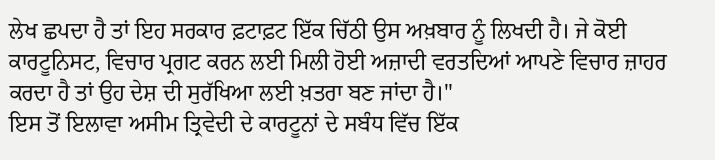ਲੇਖ ਛਪਦਾ ਹੈ ਤਾਂ ਇਹ ਸਰਕਾਰ ਫ਼ਟਾਫ਼ਟ ਇੱਕ ਚਿੱਠੀ ਉਸ ਅਖ਼ਬਾਰ ਨੂੰ ਲਿਖਦੀ ਹੈ। ਜੇ ਕੋਈ ਕਾਰਟੂਨਿਸਟ, ਵਿਚਾਰ ਪ੍ਰਗਟ ਕਰਨ ਲਈ ਮਿਲੀ ਹੋਈ ਅਜ਼ਾਦੀ ਵਰਤਦਿਆਂ ਆਪਣੇ ਵਿਚਾਰ ਜ਼ਾਹਰ ਕਰਦਾ ਹੈ ਤਾਂ ਉਹ ਦੇਸ਼ ਦੀ ਸੁਰੱਖਿਆ ਲਈ ਖ਼ਤਰਾ ਬਣ ਜਾਂਦਾ ਹੈ।"
ਇਸ ਤੋਂ ਇਲਾਵਾ ਅਸੀਮ ਤ੍ਰਿਵੇਦੀ ਦੇ ਕਾਰਟੂਨਾਂ ਦੇ ਸਬੰਧ ਵਿੱਚ ਇੱਕ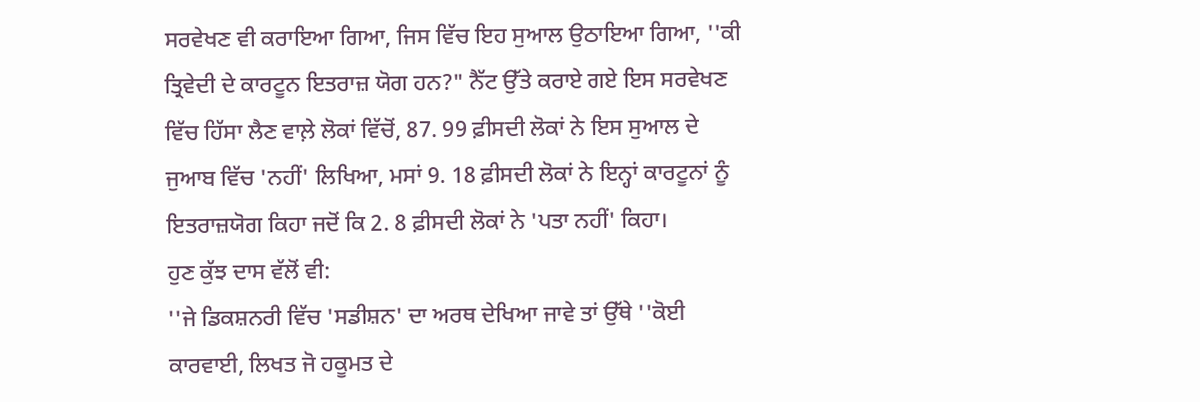ਸਰਵੇਖਣ ਵੀ ਕਰਾਇਆ ਗਿਆ, ਜਿਸ ਵਿੱਚ ਇਹ ਸੁਆਲ ਉਠਾਇਆ ਗਿਆ, ''ਕੀ ਤ੍ਰਿਵੇਦੀ ਦੇ ਕਾਰਟੂਨ ਇਤਰਾਜ਼ ਯੋਗ ਹਨ?" ਨੈੱਟ ਉੱਤੇ ਕਰਾਏ ਗਏ ਇਸ ਸਰਵੇਖਣ ਵਿੱਚ ਹਿੱਸਾ ਲੈਣ ਵਾਲ਼ੇ ਲੋਕਾਂ ਵਿੱਚੋਂ, 87. 99 ਫ਼ੀਸਦੀ ਲੋਕਾਂ ਨੇ ਇਸ ਸੁਆਲ ਦੇ ਜੁਆਬ ਵਿੱਚ 'ਨਹੀਂ' ਲਿਖਿਆ, ਮਸਾਂ 9. 18 ਫ਼ੀਸਦੀ ਲੋਕਾਂ ਨੇ ਇਨ੍ਹਾਂ ਕਾਰਟੂਨਾਂ ਨੂੰ ਇਤਰਾਜ਼ਯੋਗ ਕਿਹਾ ਜਦੋਂ ਕਿ 2. 8 ਫ਼ੀਸਦੀ ਲੋਕਾਂ ਨੇ 'ਪਤਾ ਨਹੀਂ' ਕਿਹਾ।
ਹੁਣ ਕੁੱਝ ਦਾਸ ਵੱਲੋਂ ਵੀ:
''ਜੇ ਡਿਕਸ਼ਨਰੀ ਵਿੱਚ 'ਸਡੀਸ਼ਨ' ਦਾ ਅਰਥ ਦੇਖਿਆ ਜਾਵੇ ਤਾਂ ਉੱਥੇ ''ਕੋਈ ਕਾਰਵਾਈ, ਲਿਖਤ ਜੋ ਹਕੂਮਤ ਦੇ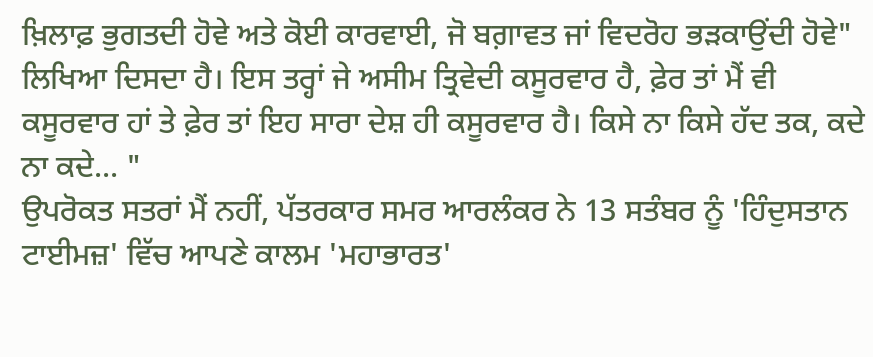ਖ਼ਿਲਾਫ਼ ਭੁਗਤਦੀ ਹੋਵੇ ਅਤੇ ਕੋਈ ਕਾਰਵਾਈ, ਜੋ ਬਗ਼ਾਵਤ ਜਾਂ ਵਿਦਰੋਹ ਭੜਕਾਉਂਦੀ ਹੋਵੇ" ਲਿਖਿਆ ਦਿਸਦਾ ਹੈ। ਇਸ ਤਰ੍ਹਾਂ ਜੇ ਅਸੀਮ ਤ੍ਰਿਵੇਦੀ ਕਸੂਰਵਾਰ ਹੈ, ਫ਼ੇਰ ਤਾਂ ਮੈਂ ਵੀ ਕਸੂਰਵਾਰ ਹਾਂ ਤੇ ਫ਼ੇਰ ਤਾਂ ਇਹ ਸਾਰਾ ਦੇਸ਼ ਹੀ ਕਸੂਰਵਾਰ ਹੈ। ਕਿਸੇ ਨਾ ਕਿਸੇ ਹੱਦ ਤਕ, ਕਦੇ ਨਾ ਕਦੇ... "
ਉਪਰੋਕਤ ਸਤਰਾਂ ਮੈਂ ਨਹੀਂ, ਪੱਤਰਕਾਰ ਸਮਰ ਆਰਲੰਕਰ ਨੇ 13 ਸਤੰਬਰ ਨੂੰ 'ਹਿੰਦੁਸਤਾਨ ਟਾਈਮਜ਼' ਵਿੱਚ ਆਪਣੇ ਕਾਲਮ 'ਮਹਾਭਾਰਤ'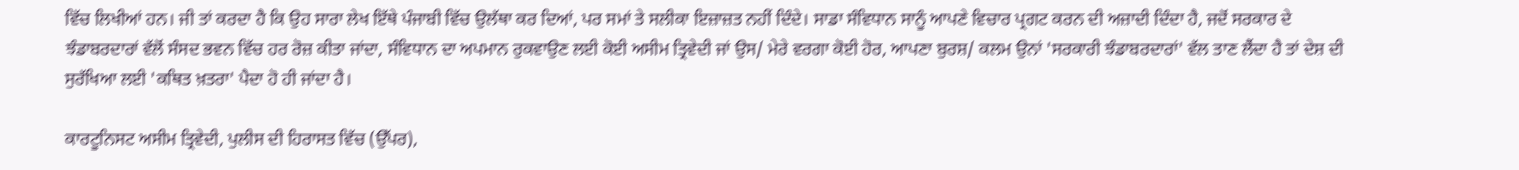ਵਿੱਚ ਲਿਖੀਆਂ ਹਨ। ਜੀ ਤਾਂ ਕਰਦਾ ਹੈ ਕਿ ਉਹ ਸਾਰਾ ਲੇਖ ਇੱਥੇ ਪੰਜਾਬੀ ਵਿੱਚ ਉਲੱਥਾ ਕਰ ਦਿਆਂ, ਪਰ ਸਮਾਂ ਤੇ ਸਲੀਕਾ ਇਜ਼ਾਜ਼ਤ ਨਹੀਂ ਦਿੰਦੇ। ਸਾਡਾ ਸੰਵਿਧਾਨ ਸਾਨੂੰ ਆਪਣੇ ਵਿਚਾਰ ਪ੍ਰਗਟ ਕਰਨ ਦੀ ਅਜ਼ਾਦੀ ਦਿੰਦਾ ਹੈ, ਜਦੋਂ ਸਰਕਾਰ ਦੇ ਝੰਡਾਬਰਦਾਰਾਂ ਵੱਲੋਂ ਸੰਸਦ ਭਵਨ ਵਿੱਚ ਹਰ ਰੋਜ਼ ਕੀਤਾ ਜਾਂਦਾ, ਸੰਵਿਧਾਨ ਦਾ ਅਪਮਾਨ ਰੁਕਵਾਉਣ ਲਈ ਕੋਈ ਅਸੀਮ ਤ੍ਰਿਵੇਦੀ ਜਾਂ ਉਸ/ ਮੇਰੇ ਵਰਗਾ ਕੋਈ ਹੋਰ, ਆਪਣਾ ਬੁਰਸ਼/ ਕਲਮ ਉਨਾਂ 'ਸਰਕਾਰੀ ਝੰਡਾਬਰਦਾਰਾਂ' ਵੱਲ ਤਾਣ ਲੈਂਦਾ ਹੈ ਤਾਂ ਦੇਸ਼ ਦੀ ਸੁਰੱਖਿਆ ਲਈ 'ਕਥਿਤ ਖ਼ਤਰਾ' ਪੈਦਾ ਹੋ ਹੀ ਜਾਂਦਾ ਹੈ।

ਕਾਰਟੂਨਿਸਟ ਅਸੀਮ ਤ੍ਰਿਵੇਦੀ, ਪੁਲੀਸ ਦੀ ਹਿਰਾਸਤ ਵਿੱਚ (ਉੱਪਰ),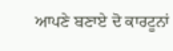ਆਪਣੇ ਬਣਾਏ ਦੋ ਕਾਰਟੂਨਾਂ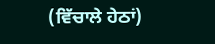(ਵਿੱਚਾਲੇ ਹੇਠਾਂ)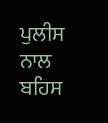ਪੁਲੀਸ ਨਾਲ ਬਹਿਸ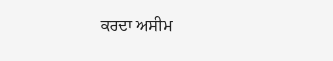ਕਰਦਾ ਅਸੀਮ